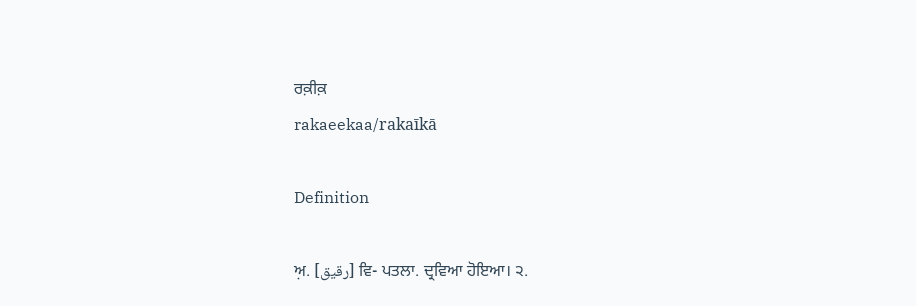ਰਕ਼ੀਕ਼
rakaeekaa/rakaīkā

Definition

ਅ਼. [رقیق] ਵਿ- ਪਤਲਾ. ਦ੍ਰਵਿਆ ਹੋਇਆ। ੨.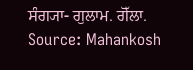ਸੰਗ੍ਯਾ- ਗੁਲਾਮ. ਗੋੱਲਾ.
Source: Mahankosh